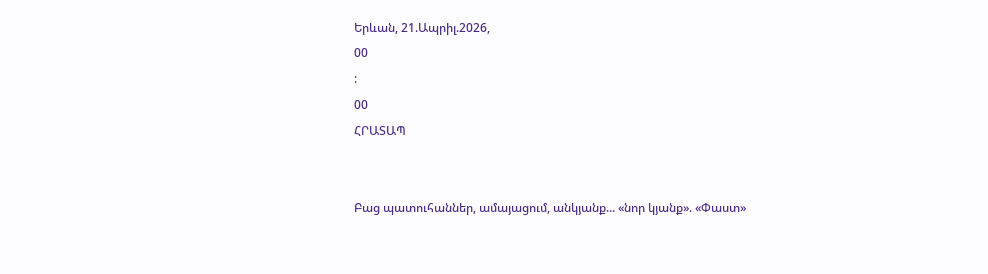Երևան, 21.Ապրիլ.2026,
00
:
00
ՀՐԱՏԱՊ


Բաց պատուհաններ, ամայացում, անկյանք... «նոր կյանք». «Փաստ»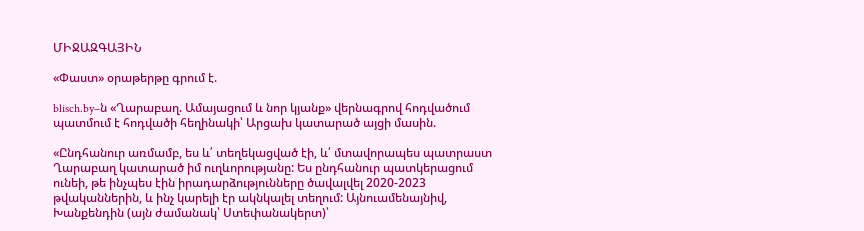ՄԻՋԱԶԳԱՅԻՆ

«Փաստ» օրաթերթը գրում է.

blisch.by–ն «Ղարաբաղ. Ամայացում և նոր կյանք» վերնագրով հոդվածում պատմում է հոդվածի հեղինակի՝ Արցախ կատարած այցի մասին.

«Ընդհանուր առմամբ, ես և՛ տեղեկացված էի, և՛ մտավորապես պատրաստ Ղարաբաղ կատարած իմ ուղևորությանը: Ես ընդհանուր պատկերացում ունեի, թե ինչպես էին իրադարձությունները ծավալվել 2020-2023 թվականներին, և ինչ կարելի էր ակնկալել տեղում: Այնուամենայնիվ, Խանքենդին (այն ժամանակ՝ Ստեփանակերտ)՝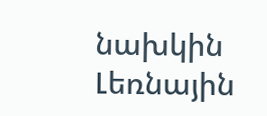նախկին Լեռնային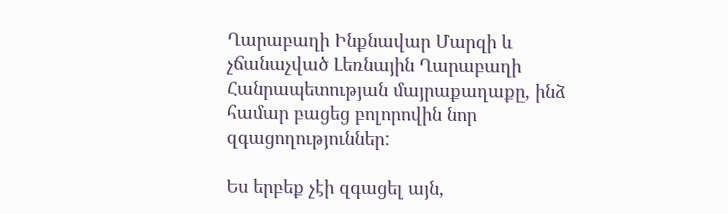Ղարաբաղի Ինքնավար Մարզի և չճանաչված Լեռնային Ղարաբաղի Հանրապետության մայրաքաղաքը, ինձ համար բացեց բոլորովին նոր զգացողություններ:

Ես երբեք չէի զգացել այն,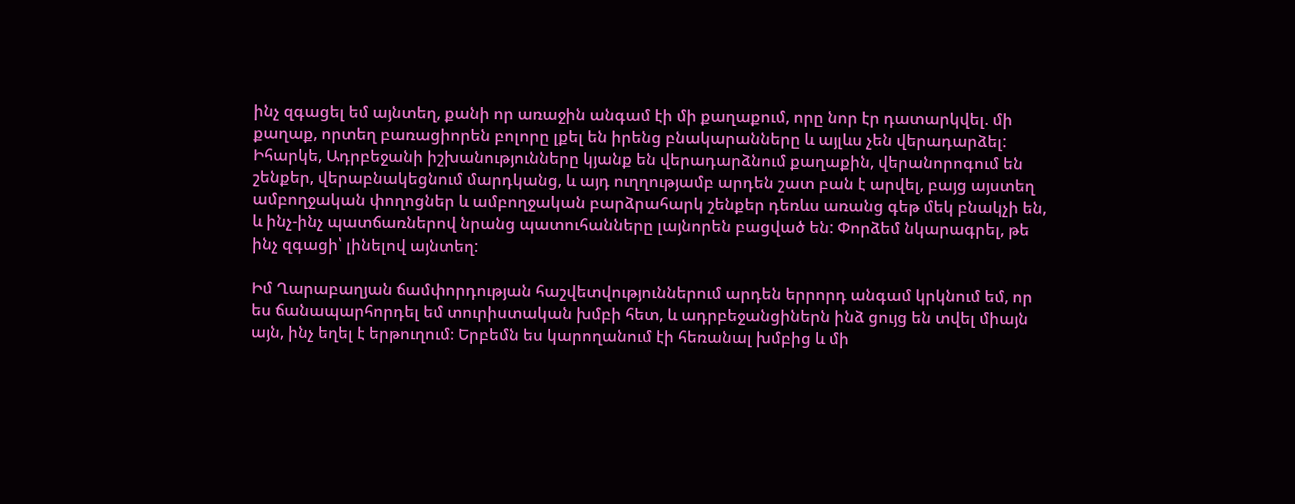ինչ զգացել եմ այնտեղ, քանի որ առաջին անգամ էի մի քաղաքում, որը նոր էր դատարկվել. մի քաղաք, որտեղ բառացիորեն բոլորը լքել են իրենց բնակարանները և այլևս չեն վերադարձել: Իհարկե, Ադրբեջանի իշխանությունները կյանք են վերադարձնում քաղաքին, վերանորոգում են շենքեր, վերաբնակեցնում մարդկանց, և այդ ուղղությամբ արդեն շատ բան է արվել, բայց այստեղ ամբողջական փողոցներ և ամբողջական բարձրահարկ շենքեր դեռևս առանց գեթ մեկ բնակչի են, և ինչ-ինչ պատճառներով նրանց պատուհանները լայնորեն բացված են: Փորձեմ նկարագրել, թե ինչ զգացի՝ լինելով այնտեղ:

Իմ Ղարաբաղյան ճամփորդության հաշվետվություններում արդեն երրորդ անգամ կրկնում եմ, որ ես ճանապարհորդել եմ տուրիստական խմբի հետ, և ադրբեջանցիներն ինձ ցույց են տվել միայն այն, ինչ եղել է երթուղում։ Երբեմն ես կարողանում էի հեռանալ խմբից և մի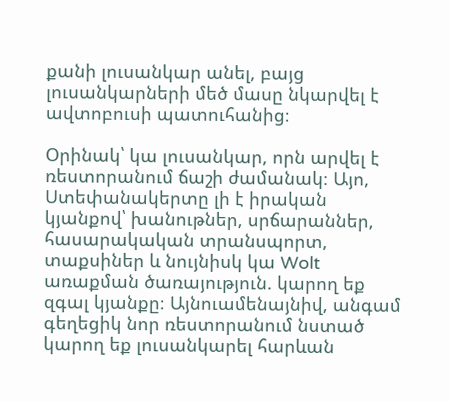քանի լուսանկար անել, բայց լուսանկարների մեծ մասը նկարվել է ավտոբուսի պատուհանից։

Օրինակ՝ կա լուսանկար, որն արվել է ռեստորանում ճաշի ժամանակ։ Այո, Ստեփանակերտը լի է իրական կյանքով՝ խանութներ, սրճարաններ, հասարակական տրանսպորտ, տաքսիներ և նույնիսկ կա Wolt առաքման ծառայություն. կարող եք զգալ կյանքը։ Այնուամենայնիվ, անգամ գեղեցիկ նոր ռեստորանում նստած կարող եք լուսանկարել հարևան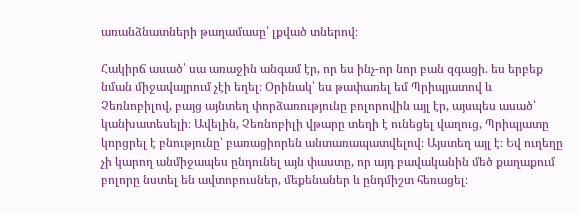առանձնատների թաղամասը՝ լքված տներով։

Հակիրճ ասած՝ սա առաջին անգամ էր, որ ես ինչ-որ նոր բան զգացի. ես երբեք նման միջավայրում չէի եղել։ Օրինակ՝ ես թափառել եմ Պրիպյատով և Չեռնոբիլով, բայց այնտեղ փորձառությունը բոլորովին այլ էր, այսպես ասած՝ կանխատեսելի։ Ավելին, Չեռնոբիլի վթարը տեղի է ունեցել վաղուց, Պրիպյատը կորցրել է բնությունը՝ բառացիորեն անտառապատվելով։ Այստեղ այլ է։ Եվ ուղեղը չի կարող անմիջապես ընդունել այն փաստը, որ այդ բավականին մեծ քաղաքում բոլորը նստել են ավտոբուսներ, մեքենաներ և ընդմիշտ հեռացել։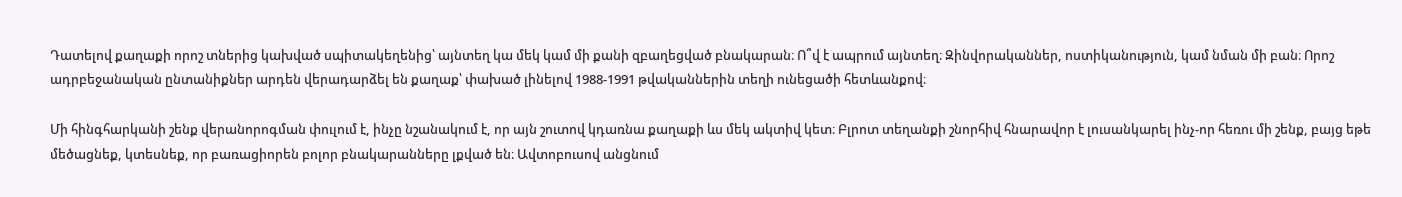Դատելով քաղաքի որոշ տներից կախված սպիտակեղենից՝ այնտեղ կա մեկ կամ մի քանի զբաղեցված բնակարան։ Ո՞վ է ապրում այնտեղ։ Զինվորականներ, ոստիկանություն, կամ նման մի բան։ Որոշ ադրբեջանական ընտանիքներ արդեն վերադարձել են քաղաք՝ փախած լինելով 1988-1991 թվականներին տեղի ունեցածի հետևանքով։

Մի հինգհարկանի շենք վերանորոգման փուլում է, ինչը նշանակում է, որ այն շուտով կդառնա քաղաքի ևս մեկ ակտիվ կետ։ Բլրոտ տեղանքի շնորհիվ հնարավոր է լուսանկարել ինչ-որ հեռու մի շենք, բայց եթե մեծացնեք, կտեսնեք, որ բառացիորեն բոլոր բնակարանները լքված են։ Ավտոբուսով անցնում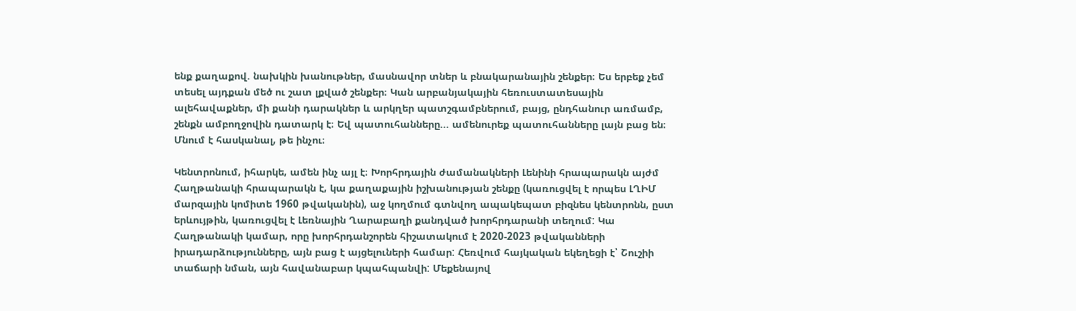ենք քաղաքով. նախկին խանութներ, մասնավոր տներ և բնակարանային շենքեր։ Ես երբեք չեմ տեսել այդքան մեծ ու շատ լքված շենքեր։ Կան արբանյակային հեռուստատեսային ալեհավաքներ, մի քանի դարակներ և արկղեր պատշգամբներում, բայց, ընդհանուր առմամբ, շենքն ամբողջովին դատարկ է։ Եվ պատուհանները... ամենուրեք պատուհանները լայն բաց են։ Մնում է հասկանալ, թե ինչու։

Կենտրոնում, իհարկե, ամեն ինչ այլ է։ Խորհրդային ժամանակների Լենինի հրապարակն այժմ Հաղթանակի հրապարակն է, կա քաղաքային իշխանության շենքը (կառուցվել է որպես ԼՂԻՄ մարզային կոմիտե 1960 թվականին), աջ կողմում գտնվող ապակեպատ բիզնես կենտրոնն, ըստ երևույթին, կառուցվել է Լեռնային Ղարաբաղի քանդված խորհրդարանի տեղում: Կա Հաղթանակի կամար, որը խորհրդանշորեն հիշատակում է 2020-2023 թվականների իրադարձությունները, այն բաց է այցելուների համար: Հեռվում հայկական եկեղեցի է՝ Շուշիի տաճարի նման, այն հավանաբար կպահպանվի: Մեքենայով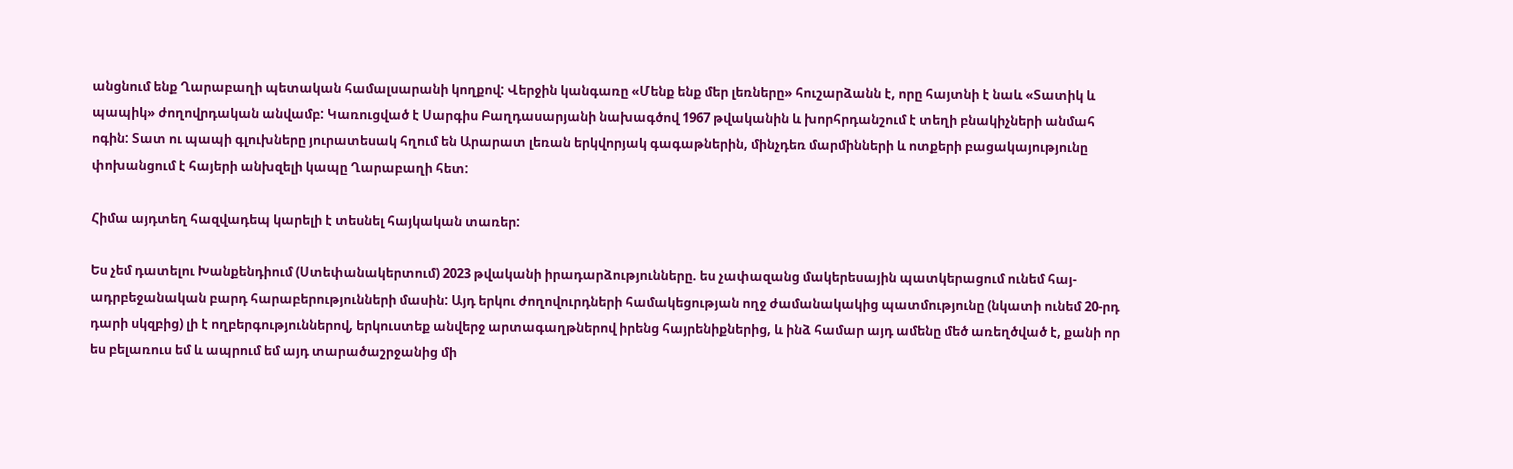անցնում ենք Ղարաբաղի պետական համալսարանի կողքով: Վերջին կանգառը «Մենք ենք մեր լեռները» հուշարձանն է, որը հայտնի է նաև «Տատիկ և պապիկ» ժողովրդական անվամբ: Կառուցված է Սարգիս Բաղդասարյանի նախագծով 1967 թվականին և խորհրդանշում է տեղի բնակիչների անմահ ոգին: Տատ ու պապի գլուխները յուրատեսակ հղում են Արարատ լեռան երկվորյակ գագաթներին, մինչդեռ մարմինների և ոտքերի բացակայությունը փոխանցում է հայերի անխզելի կապը Ղարաբաղի հետ:

Հիմա այդտեղ հազվադեպ կարելի է տեսնել հայկական տառեր:

Ես չեմ դատելու Խանքենդիում (Ստեփանակերտում) 2023 թվականի իրադարձությունները. ես չափազանց մակերեսային պատկերացում ունեմ հայ-ադրբեջանական բարդ հարաբերությունների մասին: Այդ երկու ժողովուրդների համակեցության ողջ ժամանակակից պատմությունը (նկատի ունեմ 20-րդ դարի սկզբից) լի է ողբերգություններով, երկուստեք անվերջ արտագաղթներով իրենց հայրենիքներից, և ինձ համար այդ ամենը մեծ առեղծված է, քանի որ ես բելառուս եմ և ապրում եմ այդ տարածաշրջանից մի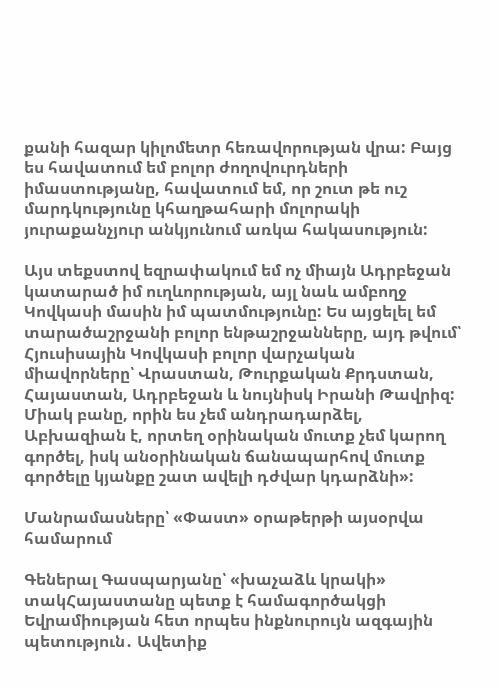քանի հազար կիլոմետր հեռավորության վրա: Բայց ես հավատում եմ բոլոր ժողովուրդների իմաստությանը, հավատում եմ, որ շուտ թե ուշ մարդկությունը կհաղթահարի մոլորակի յուրաքանչյուր անկյունում առկա հակասություն:

Այս տեքստով եզրափակում եմ ոչ միայն Ադրբեջան կատարած իմ ուղևորության, այլ նաև ամբողջ Կովկասի մասին իմ պատմությունը: Ես այցելել եմ տարածաշրջանի բոլոր ենթաշրջանները, այդ թվում՝ Հյուսիսային Կովկասի բոլոր վարչական միավորները՝ Վրաստան, Թուրքական Քրդստան, Հայաստան, Ադրբեջան և նույնիսկ Իրանի Թավրիզ: Միակ բանը, որին ես չեմ անդրադարձել, Աբխազիան է, որտեղ օրինական մուտք չեմ կարող գործել, իսկ անօրինական ճանապարհով մուտք գործելը կյանքը շատ ավելի դժվար կդարձնի»:

Մանրամասները՝ «Փաստ» օրաթերթի այսօրվա համարում

Գեներալ Գասպարյանը՝ «խաչաձև կրակի» տակՀայաստանը պետք է համագործակցի Եվրամիության հետ որպես ինքնուրույն ազգային պետություն․ Ավետիք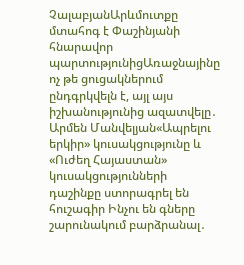ՉալաբյանԱրևմուտքը մտահոգ է Փաշինյանի հնարավոր պարտությունիցԱռաջնայինը ոչ թե ցուցակներում ընդգրկվելն է, այլ այս իշխանությունից ազատվելը․ Արմեն Մանվելյան«Ապրելու երկիր» կուսակցությունը և «Ուժեղ Հայաստան» կուսակցությունների դաշինքը ստորագրել են հուշագիր Ինչու են գները շարունակում բարձրանալ․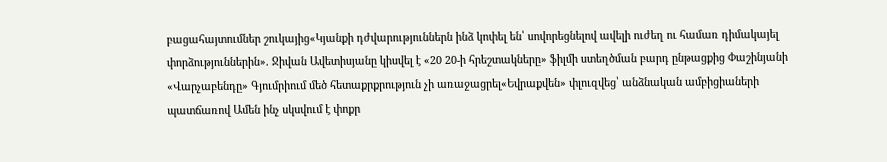բացահայտումներ շուկայից«Կյանքի դժվարություններն ինձ կոփել են՝ սովորեցնելով ավելի ուժեղ ու համառ դիմակայել փորձություններին». Ջիվան Ավետիսյանը կիսվել է «20 20-ի հրեշտակները» ֆիլմի ստեղծման բարդ ընթացքից Փաշինյանի «Վարչաբենդը» Գյումրիում մեծ հետաքրքրություն չի առաջացրել«Եվրաքվեն» փլուզվեց՝ անձնական ամբիցիաների պատճառով Ամեն ինչ սկսվում է փոքր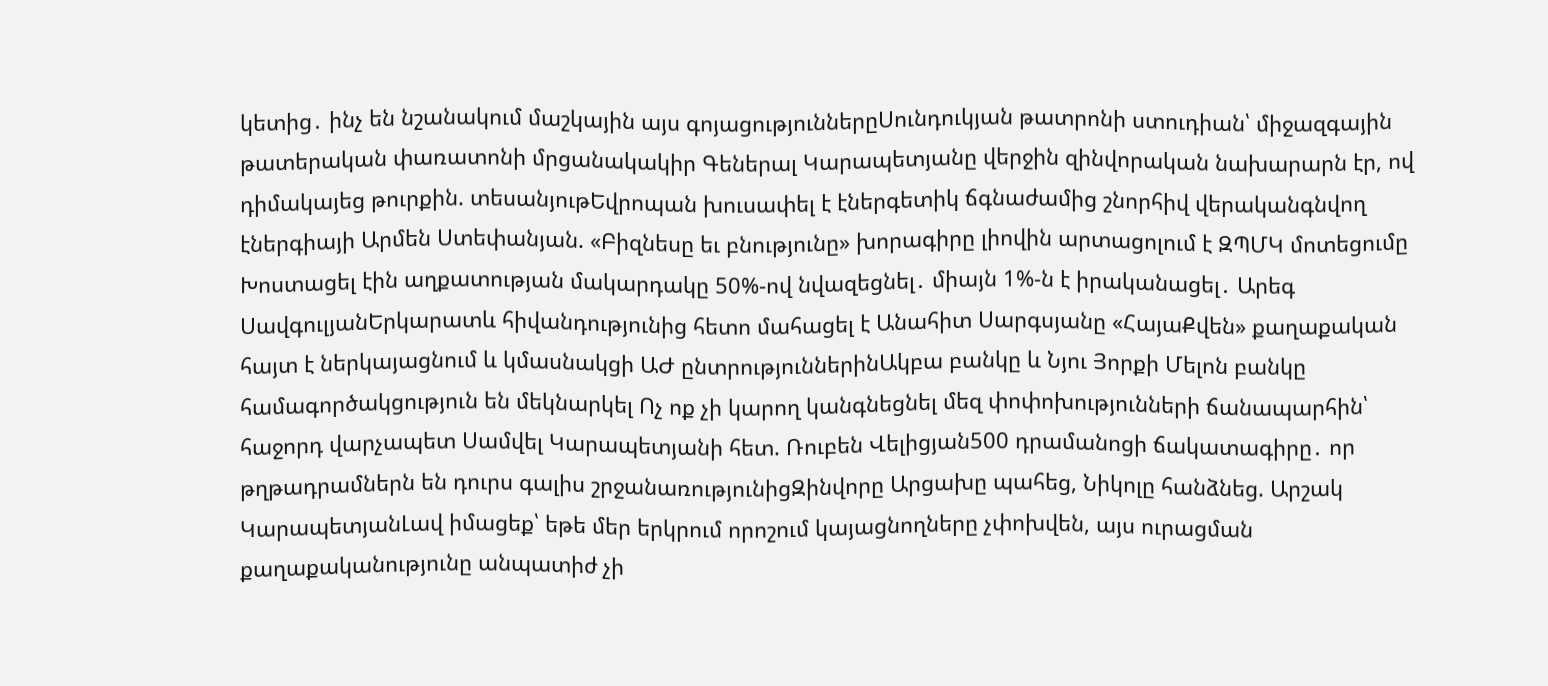կետից․ ինչ են նշանակում մաշկային այս գոյացություններըՍունդուկյան թատրոնի ստուդիան՝ միջազգային թատերական փառատոնի մրցանակակիր Գեներալ Կարապետյանը վերջին զինվորական նախարարն էր, ով դիմակայեց թուրքին. տեսանյութԵվրոպան խուսափել է էներգետիկ ճգնաժամից շնորհիվ վերականգնվող էներգիայի Արմեն Ստեփանյան. «Բիզնեսը եւ բնությունը» խորագիրը լիովին արտացոլում է ԶՊՄԿ մոտեցումը Խոստացել էին աղքատության մակարդակը 50%-ով նվազեցնել․ միայն 1%-ն է իրականացել․ Արեգ ՍավգուլյանԵրկարատև հիվանդությունից հետո մահացել է Անահիտ Սարգսյանը «ՀայաՔվեն» քաղաքական հայտ է ներկայացնում և կմասնակցի ԱԺ ընտրություններինԱկբա բանկը և Նյու Յորքի Մելոն բանկը համագործակցություն են մեկնարկել Ոչ ոք չի կարող կանգնեցնել մեզ փոփոխությունների ճանապարհին՝ հաջորդ վարչապետ Սամվել Կարապետյանի հետ. Ռուբեն Վելիցյան500 դրամանոցի ճակատագիրը․ որ թղթադրամներն են դուրս գալիս շրջանառությունիցԶինվորը Արցախը պահեց, Նիկոլը հանձնեց. Արշակ ԿարապետյանԼավ իմացեք՝ եթե մեր երկրում որոշում կայացնողները չփոխվեն, այս ուրացման քաղաքականությունը անպատիժ չի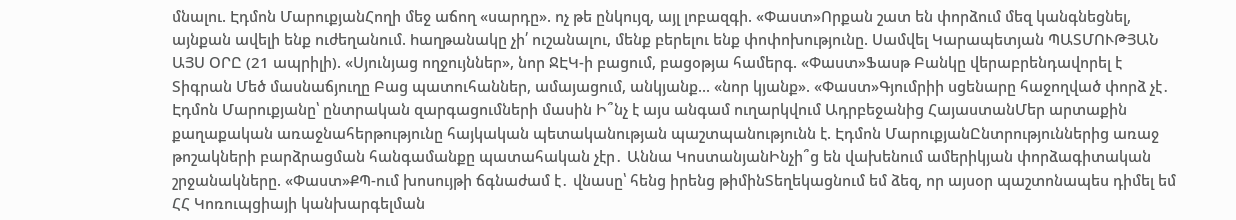մնալու. Էդմոն ՄարուքյանՀողի մեջ աճող «սարդը». ոչ թե ընկույզ, այլ լոբազգի. «Փաստ»Որքան շատ են փորձում մեզ կանգնեցնել, այնքան ավելի ենք ուժեղանում. hաղթանակը չի՛ ուշանալու, մենք բերելու ենք փոփոխությունը. Սամվել Կարապետյան ՊԱՏՄՈՒԹՅԱՆ ԱՅՍ ՕՐԸ (21 ապրիլի). «Սյունյաց ողջույններ», նոր ՋԷԿ-ի բացում, բացօթյա համերգ. «Փաստ»Ֆասթ Բանկը վերաբրենդավորել է Տիգրան Մեծ մասնաճյուղը Բաց պատուհաններ, ամայացում, անկյանք... «նոր կյանք». «Փաստ»Գյումրիի սցենարը հաջողված փորձ չէ․ Էդմոն Մարուքյանը՝ ընտրական զարգացումների մասին Ի՞նչ է այս անգամ ուղարկվում Ադրբեջանից ՀայաստանՄեր արտաքին քաղաքական առաջնահերթությունը հայկական պետականության պաշտպանությունն է. Էդմոն ՄարուքյանԸնտրություններից առաջ թոշակների բարձրացման հանգամանքը պատահական չէր․ Աննա ԿոստանյանԻնչի՞ց են վախենում ամերիկյան փորձագիտական շրջանակները. «Փաստ»ՔՊ-ում խոսույթի ճգնաժամ է․ վնասը՝ հենց իրենց թիմինՏեղեկացնում եմ ձեզ, որ այսօր պաշտոնապես դիմել եմ ՀՀ Կոռուպցիայի կանխարգելման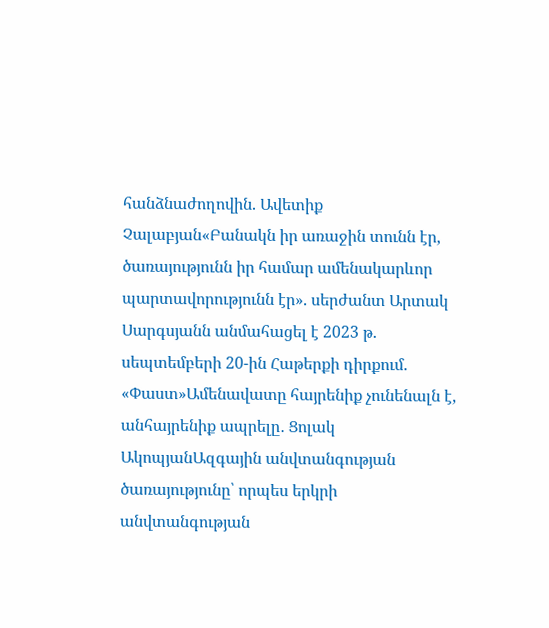հանձնաժողովին. Ավետիք Չալաբյան«Բանակն իր առաջին տունն էր, ծառայությունն իր համար ամենակարևոր պարտավորությունն էր». սերժանտ Արտակ Սարգսյանն անմահացել է 2023 թ. սեպտեմբերի 20-ին Հաթերքի դիրքում. «Փաստ»Ամենավատը հայրենիք չունենալն է, անհայրենիք ապրելը․ Ցոլակ ԱկոպյանԱզգային անվտանգության ծառայությունը՝ որպես երկրի անվտանգության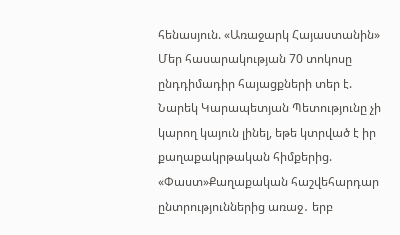հենասյուն. «Առաջարկ Հայաստանին» Մեր հասարակության 70 տոկոսը ընդդիմադիր հայացքների տեր է. Նարեկ Կարապետյան Պետությունը չի կարող կայուն լինել, եթե կտրված է իր քաղաքակրթական հիմքերից. «Փաստ»Քաղաքական հաշվեհարդար ընտրություններից առաջ․ երբ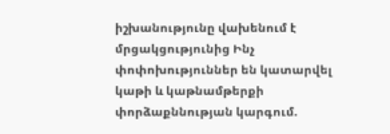իշխանությունը վախենում է մրցակցությունից Ինչ փոփոխություններ են կատարվել կաթի և կաթնամթերքի փորձաքննության կարգում.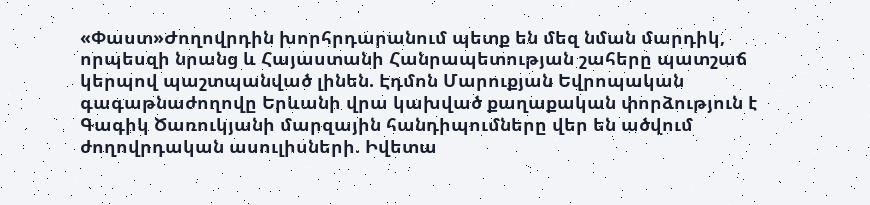«Փաստ»Ժողովրդին խորհրդարանում պետք են մեզ նման մարդիկ, որպեսզի նրանց և Հայաստանի Հանրապետության շահերը պատշաճ կերպով պաշտպանված լինեն. Էդմոն Մարուքյան Եվրոպական գագաթնաժողովը Երևանի վրա կախված քաղաքական փորձություն է Գագիկ Ծառուկյանի մարզային հանդիպումները վեր են ածվում ժողովրդական ասուլիսների. Իվետա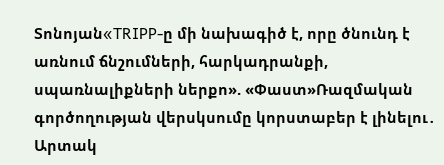Տոնոյան«TRIPP-ը մի նախագիծ է, որը ծնունդ է առնում ճնշումների, հարկադրանքի, սպառնալիքների ներքո». «Փաստ»Ռազմական գործողության վերսկսումը կորստաբեր է լինելու․ Արտակ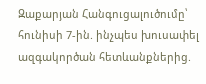Զաքարյան Հանգուցալուծումը՝ հունիսի 7-ին. ինչպես խուսափել ազգակործան հետևանքներից.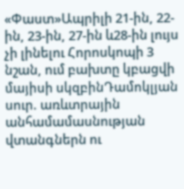«Փաստ»Ապրիլի 21-ին, 22-ին, 23-ին, 27-ին և28-ին լույս չի լինելու Հորոսկոպի 3 նշան, ում բախտը կբացվի մայիսի սկզբինԴամոկլյան սուր. առևտրային անհամամասնության վտանգներն ու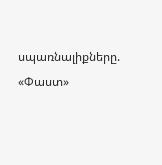սպառնալիքները. «Փաստ»